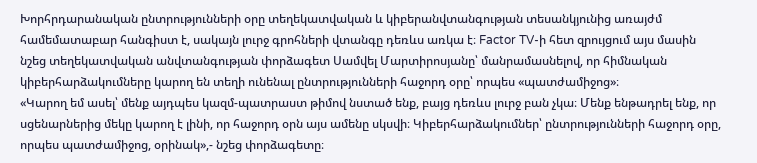Խորհրդարանական ընտրությունների օրը տեղեկատվական և կիբերանվտանգության տեսանկյունից առայժմ համեմատաբար հանգիստ է, սակայն լուրջ գրոհների վտանգը դեռևս առկա է։ Factor TV-ի հետ զրույցում այս մասին նշեց տեղեկատվական անվտանգության փորձագետ Սամվել Մարտիրոսյանը՝ մանրամասնելով, որ հիմնական կիբերհարձակումները կարող են տեղի ունենալ ընտրությունների հաջորդ օրը՝ որպես «պատժամիջոց»։
«Կարող եմ ասել՝ մենք այդպես կազմ-պատրաստ թիմով նստած ենք, բայց դեռևս լուրջ բան չկա։ Մենք ենթադրել ենք, որ սցենարներից մեկը կարող է լինի, որ հաջորդ օրն այս ամենը սկսվի։ Կիբերհարձակումներ՝ ընտրությունների հաջորդ օրը, որպես պատժամիջոց, օրինակ»,- նշեց փորձագետը։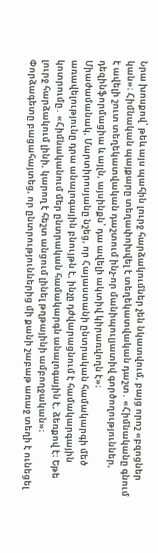Նրա խոսքով՝ թեև այս պահին լուրջ հարձակումներ չեն նկատվում, բայց որոշ «բզոցներ կան»։ Հիմնական պայքարը տեղափոխվել է տեղեկատվական դաշտ․ «Հիմնականը գնում է ավելի շուտ տեղեկատվական դաշտում ինչ-որ մանիպուլյատիվ գործողություններ, դեզինֆորմացիա և այլն, այսինքն՝ դա ավելի ակտիվ կիրառվողն է»։
Միաժամանակ, Մարտիրոսյանը նշեց, որ Հայաստանի ընտրական համակարգի մեծ առավելությունը դրա անալոգային բնույթն է, ինչը դժվարացնում է համակարգային կոտրումը․ «Հիմնականում մեր ընտրական համակարգն անալոգային է, ձեռքով է։ Եթե լուրջ հարձակում լինի, կարող է հեշտ անցում լինել թղթայինի ամբողջական»։
Փորձագետը բացահայտեց, որ ընտրություններից մի քանի շաբաթ առաջ տեղի է ունեցել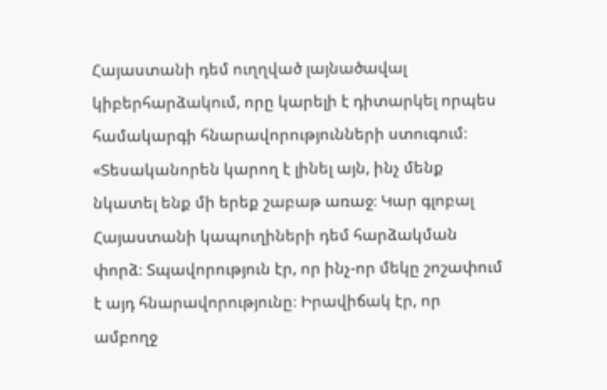Հայաստանի դեմ ուղղված լայնածավալ կիբերհարձակում, որը կարելի է դիտարկել որպես համակարգի հնարավորությունների ստուգում։
«Տեսականորեն կարող է լինել այն, ինչ մենք նկատել ենք մի երեք շաբաթ առաջ։ Կար գլոբալ Հայաստանի կապուղիների դեմ հարձակման փորձ։ Տպավորություն էր, որ ինչ-որ մեկը շոշափում է այդ հնարավորությունը։ Իրավիճակ էր, որ ամբողջ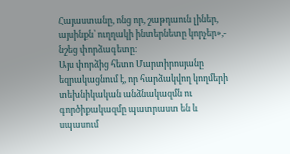Հայաստանը, ոնց որ, շաթդաուն լիներ, այսինքն՝ ուղղակի ինտերնետը կորչեր»,- նշեց փորձագետը։
Այս փորձից հետո Մարտիրոսյանը եզրակացնում է, որ հարձակվող կողմերի տեխնիկական անձնակազմն ու գործիքակազմը պատրաստ են և սպասում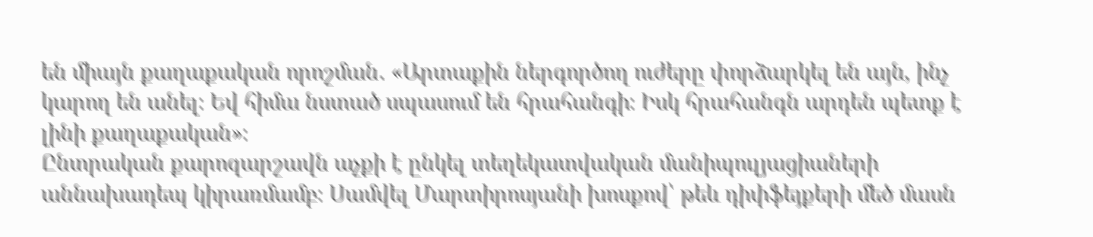են միայն քաղաքական որոշման․ «Արտաքին ներգործող ուժերը փորձարկել են այն, ինչ կարող են անել։ Եվ հիմա նստած սպասում են հրահանգի։ Իսկ հրահանգն արդեն պետք է լինի քաղաքական»։
Ընտրական քարոզարշավն աչքի է ընկել տեղեկատվական մանիպուլյացիաների աննախադեպ կիրառմամբ։ Սամվել Մարտիրոսյանի խոսքով՝ թեև դիփֆեյքերի մեծ մասն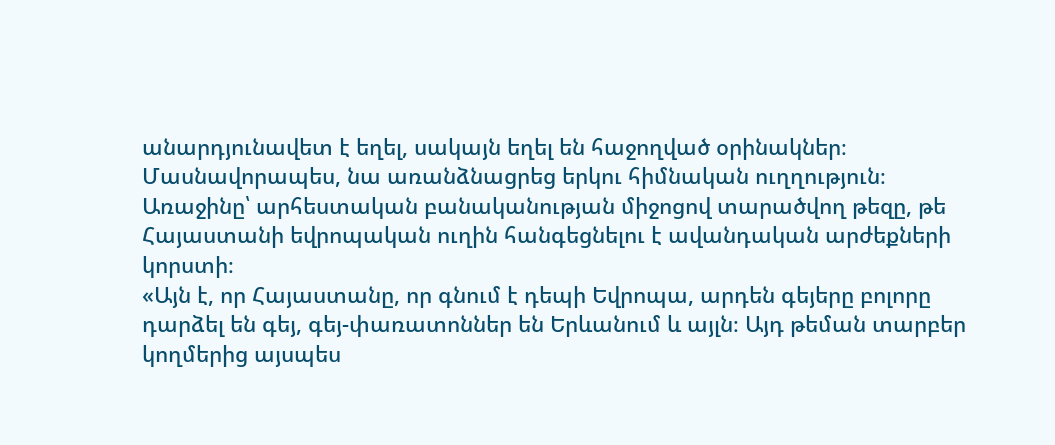անարդյունավետ է եղել, սակայն եղել են հաջողված օրինակներ։ Մասնավորապես, նա առանձնացրեց երկու հիմնական ուղղություն։ Առաջինը՝ արհեստական բանականության միջոցով տարածվող թեզը, թե Հայաստանի եվրոպական ուղին հանգեցնելու է ավանդական արժեքների կորստի։
«Այն է, որ Հայաստանը, որ գնում է դեպի Եվրոպա, արդեն գեյերը բոլորը դարձել են գեյ, գեյ-փառատոններ են Երևանում և այլն։ Այդ թեման տարբեր կողմերից այսպես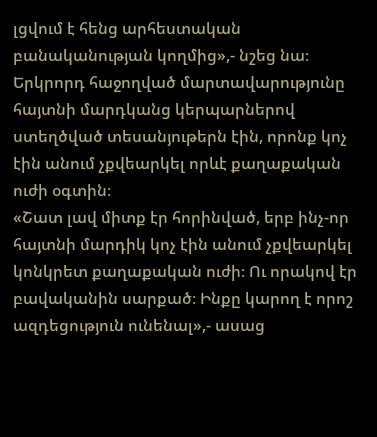լցվում է հենց արհեստական բանականության կողմից»,- նշեց նա։
Երկրորդ հաջողված մարտավարությունը հայտնի մարդկանց կերպարներով ստեղծված տեսանյութերն էին, որոնք կոչ էին անում չքվեարկել որևէ քաղաքական ուժի օգտին։
«Շատ լավ միտք էր հորինված, երբ ինչ-որ հայտնի մարդիկ կոչ էին անում չքվեարկել կոնկրետ քաղաքական ուժի։ Ու որակով էր բավականին սարքած։ Ինքը կարող է որոշ ազդեցություն ունենալ»,- ասաց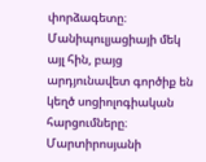փորձագետը։
Մանիպուլյացիայի մեկ այլ հին, բայց արդյունավետ գործիք են կեղծ սոցիոլոգիական հարցումները։ Մարտիրոսյանի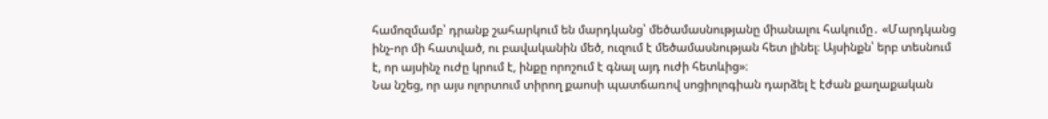համոզմամբ՝ դրանք շահարկում են մարդկանց՝ մեծամասնությանը միանալու հակումը․ «Մարդկանց ինչ-որ մի հատված, ու բավականին մեծ, ուզում է մեծամասնության հետ լինել։ Այսինքն՝ երբ տեսնում է, որ այսինչ ուժը կրում է, ինքը որոշում է գնալ այդ ուժի հետևից»։
Նա նշեց, որ այս ոլորտում տիրող քաոսի պատճառով սոցիոլոգիան դարձել է էժան քաղաքական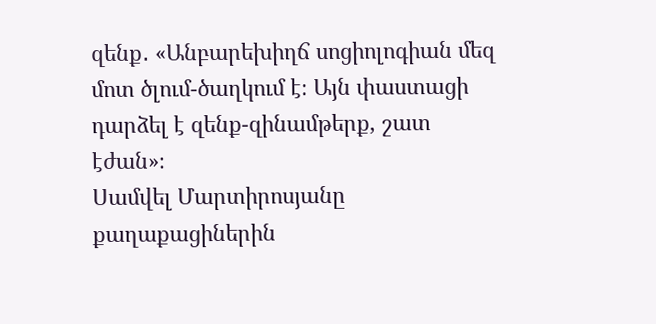զենք․ «Անբարեխիղճ սոցիոլոգիան մեզ մոտ ծլում-ծաղկում է։ Այն փաստացի դարձել է զենք-զինամթերք, շատ էժան»։
Սամվել Մարտիրոսյանը քաղաքացիներին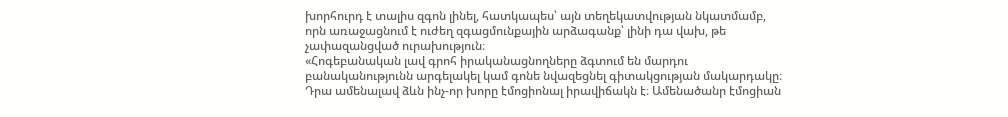խորհուրդ է տալիս զգոն լինել, հատկապես՝ այն տեղեկատվության նկատմամբ, որն առաջացնում է ուժեղ զգացմունքային արձագանք՝ լինի դա վախ, թե չափազանցված ուրախություն։
«Հոգեբանական լավ գրոհ իրականացնողները ձգտում են մարդու բանականությունն արգելակել կամ գոնե նվազեցնել գիտակցության մակարդակը։ Դրա ամենալավ ձևն ինչ-որ խորը էմոցիոնալ իրավիճակն է։ Ամենածանր էմոցիան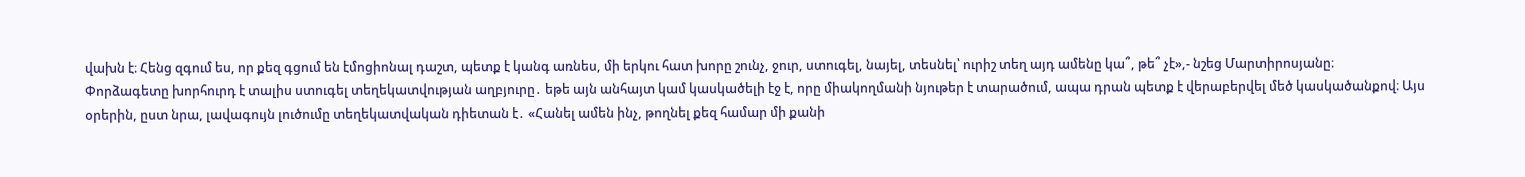վախն է։ Հենց զգում ես, որ քեզ գցում են էմոցիոնալ դաշտ, պետք է կանգ առնես, մի երկու հատ խորը շունչ, ջուր, ստուգել, նայել, տեսնել՝ ուրիշ տեղ այդ ամենը կա՞, թե՞ չէ»,- նշեց Մարտիրոսյանը։
Փորձագետը խորհուրդ է տալիս ստուգել տեղեկատվության աղբյուրը․ եթե այն անհայտ կամ կասկածելի էջ է, որը միակողմանի նյութեր է տարածում, ապա դրան պետք է վերաբերվել մեծ կասկածանքով։ Այս օրերին, ըստ նրա, լավագույն լուծումը տեղեկատվական դիետան է․ «Հանել ամեն ինչ, թողնել քեզ համար մի քանի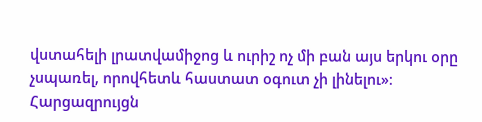վստահելի լրատվամիջոց և ուրիշ ոչ մի բան այս երկու օրը չսպառել, որովհետև հաստատ օգուտ չի լինելու»։
Հարցազրույցն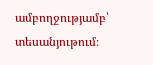ամբողջությամբ՝ տեսանյութում։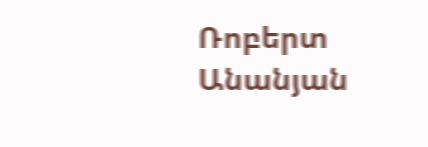Ռոբերտ Անանյան